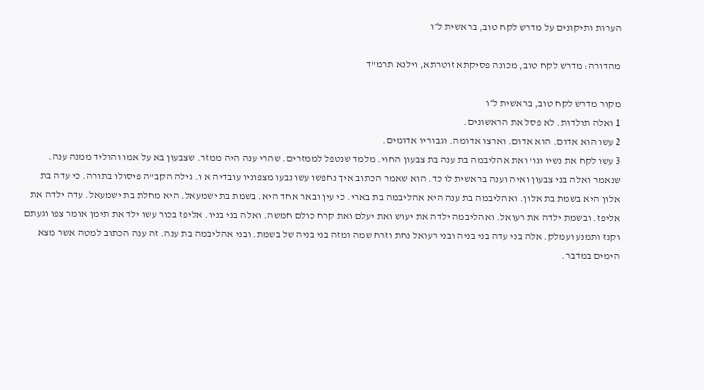הערות ותיקונים על מדרש לקח טוב, בראשית ל״ו

מהדורה: מדרש לקח טוב, מכונה פסיקתא זוטרתא, וילנא תרמ"ד

מקור מדרש לקח טוב, בראשית ל״ו
1 ואלה תולדות. לא פסל את הראשונים.
2 עשו הוא אדום. הוא אדום. וארצו אדומה. וגבוריו אדומים.
3 עשו לקח את נשיו וגו' ואת אהליבמה בת ענה בת צבעון החוי. מלמד שנטפל לממזרים. שהרי ענה היה ממזר. שצבעון בא על אמו והוליד ממנה ענה. שנאמר ואלה בני צבעון ואיה וענה בראשית לו כד. הוא שאמר הכתוב איך נחפשו עשו נבעו מצפוניו עובדיה א ו. גילה הקב"ה פיסולו בתורה. כי עדה בת אלון היא בשמת בת אלון. ואהליבמה בת ענה היא אהליבמה בת בארי. כי עין ובאר אחד היא. בשמת בת ישמעאל. היא מחלת בת ישמעאל. עדה ילדה את אליפז. ובשמת ילדה את רעואל. ואהליבמה ילדה את יעוש ואת יעלם ואת קרח כולם חמשה. ואלה בני בניו. אליפז בכור עשו ילד את תימן אומר צפו וגעתם וקנז ותמנע ועמלק. אלה בני עדה בני בניה ובני רעואל נחת וזרח שמה ומזה בני בניה של בשמת. ובני אהליבמה בת ענה. זה ענה הכתוב למטה אשר מצא הימים במדבר.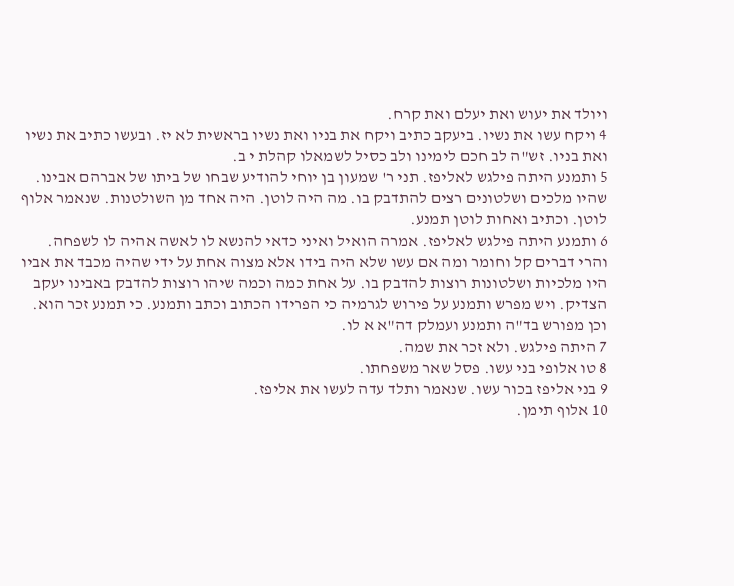ויולד את יעוש ואת יעלם ואת קרח.
4 ויקח עשו את נשיו. ביעקב כתיב ויקח את בניו ואת נשיו בראשית לא יז. ובעשו כתיב את נשיו ואת בניו. זש"ה לב חכם לימינו ולב כסיל לשמאלו קהלת י ב.
5 ותמנע היתה פילגש לאליפז. תני ר' שמעון בן יוחי להודיע שבחו של ביתו של אברהם אבינו. שהיו מלכים ושלטונים רצים להתדבק בו. מה היה לוטן. היה אחד מן השולטנות. שנאמר אלוף לוטן. וכתיב ואחות לוטן תמנע.
6 ותמנע היתה פילגש לאליפז. אמרה הואיל ואיני כדאי להנשא לו לאשה אהיה לו לשפחה. והרי דברים קל וחומר ומה אם עשו שלא היה בידו אלא מצוה אחת על ידי שהיה מכבד את אביו היו מלכיות ושלטונות רוצות להדבק בו. על אחת כמה וכמה שיהו רוצות להדבק באבינו יעקב הצדיק. ויש מפרש ותמנע על פירוש לגרמיה כי הפרידו הכתוב וכתב ותמנע. כי תמנע זכר הוא. וכן מפורש בד"ה ותמנע ועמלק דה"א א לו.
7 היתה פילגש. ולא זכר את שמה.
8 טו אלופי בני עשו. פסל שאר משפחתו.
9 בני אליפז בכור עשו. שנאמר ותלד עדה לעשו את אליפז.
10 אלוף תימן.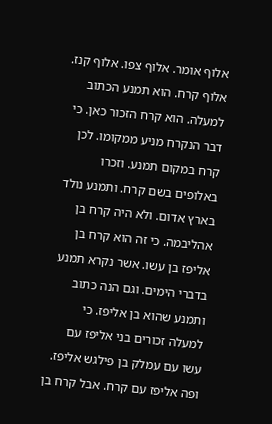אלוף אומר. אלוף צפו. אלוף קנז. אלוף קרח. הוא תמנע הכתוב למעלה. הוא קרח הזכור כאן. כי דבר הנקרח מניע ממקומו. לכן קרח במקום תמנע. וזכרו באלופים בשם קרח. ותמנע נולד בארץ אדום. ולא היה קרח בן אהליבמה. כי זה הוא קרח בן אליפז בן עשו. אשר נקרא תמנע בדברי הימים. וגם הנה כתוב ותמנע שהוא בן אליפז. כי למעלה זכורים בני אליפז עם עשו עם עמלק בן פילגש אליפז. ופה אליפז עם קרח. אבל קרח בן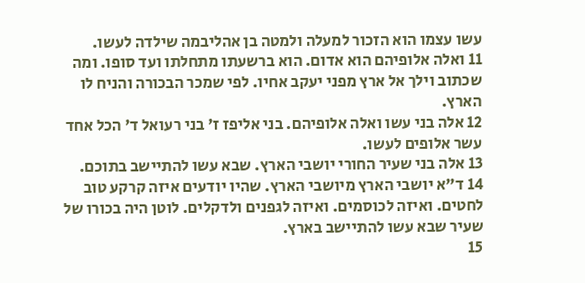עשו עצמו הוא הזכור למעלה ולמטה בן אהליבמה שילדה לעשו.
11 ואלה אלופיהם הוא אדום. הוא ברשעתו מתחלתו ועד סופו. ומה שכתוב וילך אל ארץ מפני יעקב אחיו. לפי שמכר הבכורה והניח לו הארץ.
12 אלה בני עשו ואלה אלופיהם. בני אליפז ז' בני רעואל ד' הכל אחד עשר אלופים לעשו.
13 אלה בני שעיר החורי יושבי הארץ. שבא עשו להתיישב בתוכם.
14 ד"א יושבי הארץ מיושבי הארץ. שהיו יודעים איזה קרקע טוב לחטים. ואיזה לכוסמים. ואיזה לגפנים ולדקלים. לוטן היה בכורו של שעיר שבא עשו להתיישב בארץ.
15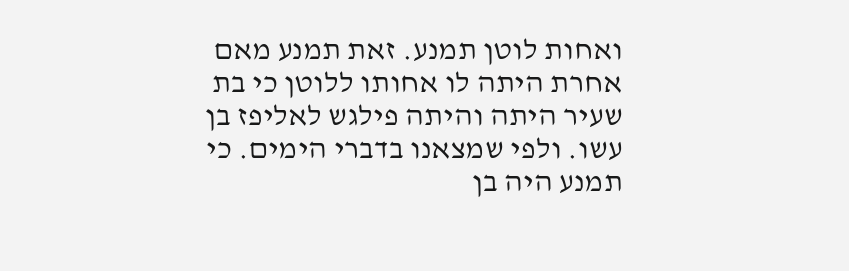ואחות לוטן תמנע. זאת תמנע מאם אחרת היתה לו אחותו ללוטן כי בת שעיר היתה והיתה פילגש לאליפז בן עשו. ולפי שמצאנו בדברי הימים. כי תמנע היה בן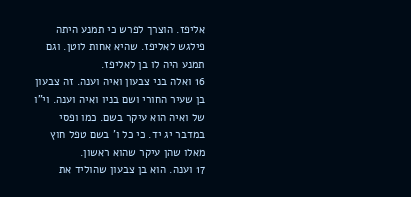אליפז. הוצרך לפרש כי תמנע היתה פילגש לאליפז. שהיא אחות לוטן. וגם תמנע היה לו בן לאליפז.
16 ואלה בני צבעון ואיה וענה. זה צבעון בן שעיר החורי ושם בניו ואיה וענה. וי"ו של ואיה הוא עיקר בשם. כמו ופסי במדבר יג יד. כי כל ו' בשם טפל חוץ מאלו שהן עיקר שהוא ראשון.
17 וענה. הוא בן צבעון שהוליד את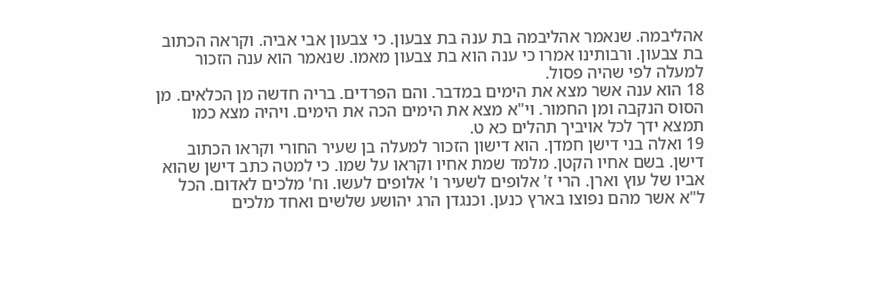אהליבמה. שנאמר אהליבמה בת ענה בת צבעון. כי צבעון אבי אביה. וקראה הכתוב בת צבעון. ורבותינו אמרו כי ענה הוא בת צבעון מאמו. שנאמר הוא ענה הזכור למעלה לפי שהיה פסול.
18 הוא ענה אשר מצא את הימים במדבר. והם הפרדים. בריה חדשה מן הכלאים. מן הסוס הנקבה ומן החמור. וי"א מצא את הימים הכה את הימים. ויהיה מצא כמו תמצא ידך לכל אויביך תהלים כא ט.
19 ואלה בני דישן חמדן. הוא דישון הזכור למעלה בן שעיר החורי וקראו הכתוב דישן. בשם אחיו הקטן. מלמד שמת אחיו וקראו על שמו. כי למטה כתב דישן שהוא אביו של עוץ וארן. הרי ז' אלופים לשעיר ו' אלופים לעשו. וח' מלכים לאדום. הכל ל"א אשר מהם נפוצו בארץ כנען. וכנגדן הרג יהושע שלשים ואחד מלכים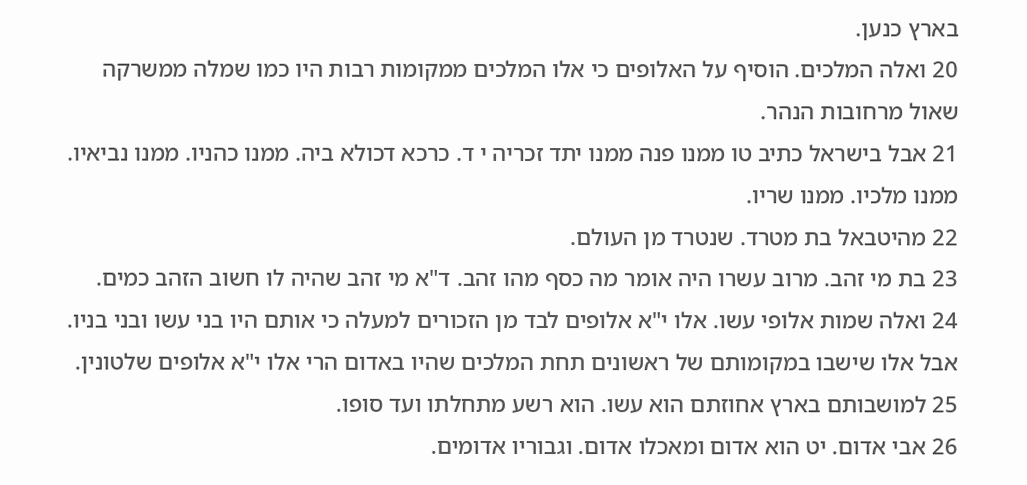בארץ כנען.
20 ואלה המלכים. הוסיף על האלופים כי אלו המלכים ממקומות רבות היו כמו שמלה ממשרקה שאול מרחובות הנהר.
21 אבל בישראל כתיב טו ממנו פנה ממנו יתד זכריה י ד. כרכא דכולא ביה. ממנו כהניו. ממנו נביאיו. ממנו מלכיו. ממנו שריו.
22 מהיטבאל בת מטרד. שנטרד מן העולם.
23 בת מי זהב. מרוב עשרו היה אומר מה כסף מהו זהב. ד"א מי זהב שהיה לו חשוב הזהב כמים.
24 ואלה שמות אלופי עשו. אלו י"א אלופים לבד מן הזכורים למעלה כי אותם היו בני עשו ובני בניו. אבל אלו שישבו במקומותם של ראשונים תחת המלכים שהיו באדום הרי אלו י"א אלופים שלטונין.
25 למושבותם בארץ אחוזתם הוא עשו. הוא רשע מתחלתו ועד סופו.
26 אבי אדום. יט הוא אדום ומאכלו אדום. וגבוריו אדומים.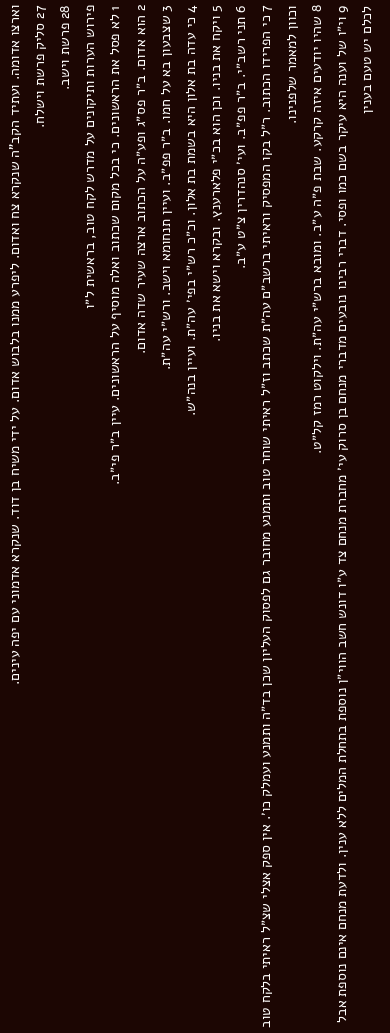וארצו אדומה. ועתיד הקב"ה שנקרא צח ואדום. ליפרע ממנו בלבוש אדום. על ידי משיח בן דוד. שנקרא אדמוני עם יפה עינים.
27 סליק פרשת וישלח.
28 פרשת וישב.
פירוש הערות ותיקונים על מדרש לקח טוב, בראשית ל״ו
1 לא פסל את הראשונים. כי בכל מקום שכתוב ואלה מוסיף על הראשונים. עיין ב״ר פי״ב.
2 הוא אדום. ב״ר פס״ג ופע״ה על הכתוב ארצה שעיר שדה אדום.
3 שצבעון בא על חמו. ב״ר פפ״ב. ועיין תנחומא וישב. ורש״י עה״ת.
4 כי עדה בת אלון היא בשמת בת אלון. וכ״כ רש״י בפי׳ עה״ת. ועיין בנה״ש.
5 ויקח את בניו. וכן הוא בכ״י פלארענץ. ובקרא וישא את בניו.
6 תני רשב״י. ב״ר פפ״ב. ועי׳ סנהדרין צ״ט ע״ב.
7 כי הפרידו הכתוב. ר״ל בקו המפסיק וראיתי ברשב״ם עה״ת שכתב וז״ל ראיתי שוחר טוב ותמנע מחובר גם לפסוק העליון שכן בד״ה ותמנע ועמלק כו׳. אין ספק אצלי שצ״ל ראיתי בלקח טוב וכוון למאמר שלפנינו.
8 שהיו יודעים איזה קרקע. שבת פ״ה ע״ב. ומובא ברש״י עה״ת. וילקוט רמז קל״ט.
9 וי״ו של וענה היא עיקר בשם כמו ופסי. דברי רבינו נובעים מדברי מנחם בן סרוק עי׳ מחברת מנחם צד ע״ו דונש חשב הווי״ן נוספת בתחלת המלים ללא ענין. ולדעת מנחם אינם נוספת אבל לכלם יש טעם בענין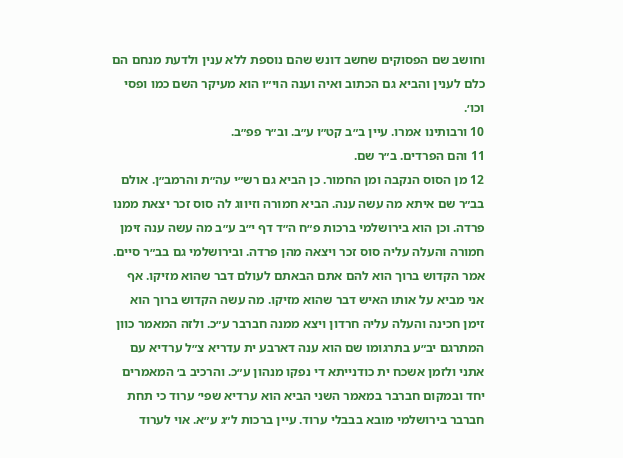וחושב שם הפסוקים שחשב דונש שהם נוספת ללא ענין ולדעת מנחם הם כלם לענין והביא גם הכתוב ואיה וענה הוי״ו הוא מעיקר השם כמו ופסי וכו׳.
10 ורבותינו אמרו. עיין ב״ב קט״ו ע״ב. וב״ר פפ״ב.
11 והם הפרדים. ב״ר שם.
12 מן הסוס הנקבה ומן החמור. כן הביא גם רש״י עה״ת והרמב״ן. אולם בב״ר שם איתא מה עשה ענה. הביא חמורה וזיווג לה סוס זכר יצאת ממנו פרדה. וכן הוא בירושלמי ברכות פ״ח ה״ד דף י״ב ע״ב מה עשה ענה זימן חמורה והעלה עליה סוס זכר ויצאה מהן פרדה. ובירושלמי גם בב״ר סיים. אמר הקדוש ברוך הוא להם אתם הבאתם לעולם דבר שהוא מזיקו. אף אני מביא על אותו האיש דבר שהוא מזיקו. מה עשה הקדוש ברוך הוא זימן חכינה והעלה עליה חרדון ויצא ממנה חברבר ע״כ. ולזה המאמר כוון המתרגם יב״ע בתרגומו שם הוא ענה דארבע ית עדריא צ״ל ערדיא עם אתני ולזמן אשכח ית כודנייתא די נפקו מנהון ע״כ. והרכיב ב׳ המאמרים יחד ובמקום חברבר במאמר השני הביא הוא ערדיא שפי׳ ערוד כי תחת חברבר בירושלמי מובא בבבלי ערוד. עיין ברכות ל״ג ע״א. אוי לערוד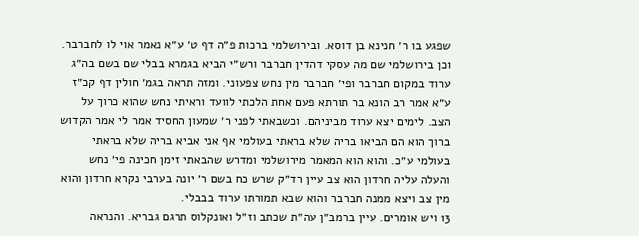שפגע בו ר׳ חנינא בן דוסא. ובירושלמי ברכות פ״ה דף ט׳ ע״א נאמר אוי לו לחברבר. וכן בירושלמי שם מה עסקי דהדין חברבר ורש״י הביא בגמרא בבלי שם בשם בה״ג ערוד במקום חברבר ופי׳ חברבר מין נחש צפעוני. ומזה תראה בגמ׳ חולין דף קכ״ז ע״א אמר רב הונא בר תורתא פעם אחת הלכתי לוועד וראיתי נחש שהוא כרוך על הצב. לימים יצא ערוד מביניהם. וכשבאתי לפני ר׳ שמעון החסיד אמר לי אמר הקדוש ברוך הוא הם הביאו בריה שלא בראתי בעולמי אף אני אביא בריה שלא בראתי בעולמי ע״כ. והוא הוא המאמר מירושלמי ומדרש שהבאתי זימן חכינה פי׳ נחש והעלה עליה חרדון הוא צב עיין רד״ק שרש כח בשם ר׳ יונה בערבי נקרא חרדון והוא מין צב ויצא ממנה חברבר והוא שבא תמורתו ערוד בבבלי.
13 ויש אומרים. עיין ברמב״ן עה״ת שכתב וז״ל ואונקלוס תרגם גבריא. והנראה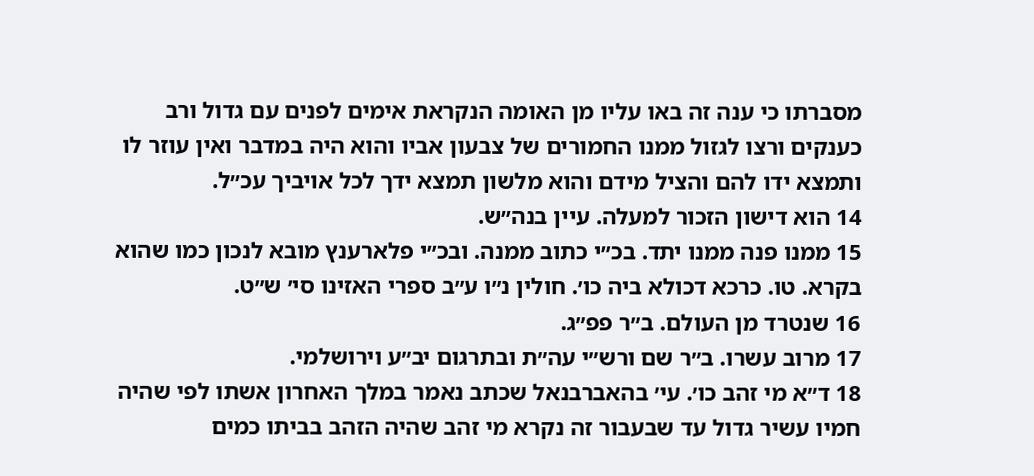מסברתו כי ענה זה באו עליו מן האומה הנקראת אימים לפנים עם גדול ורב כענקים ורצו לגזול ממנו החמורים של צבעון אביו והוא היה במדבר ואין עוזר לו ותמצא ידו להם והציל מידם והוא מלשון תמצא ידך לכל אויביך עכ״ל.
14 הוא דישון הזכור למעלה. עיין בנה״ש.
15 ממנו פנה ממנו יתד. בכ״י כתוב ממנה. ובכ״י פלארענץ מובא לנכון כמו שהוא בקרא. טו. כרכא דכולא ביה כו׳. חולין נ״ו ע״ב ספרי האזינו סי׳ ש״ט.
16 שנטרד מן העולם. ב״ר פפ״ג.
17 מרוב עשרו. ב״ר שם ורש״י עה״ת ובתרגום יב״ע וירושלמי.
18 ד״א מי זהב כו׳. עי׳ בהאברבנאל שכתב נאמר במלך האחרון אשתו לפי שהיה חמיו עשיר גדול עד שבעבור זה נקרא מי זהב שהיה הזהב בביתו כמים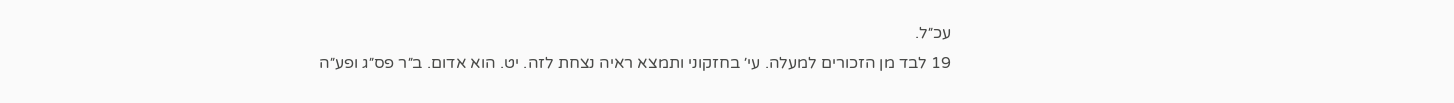עכ״ל.
19 לבד מן הזכורים למעלה. עי׳ בחזקוני ותמצא ראיה נצחת לזה. יט. הוא אדום. ב״ר פס״ג ופע״ה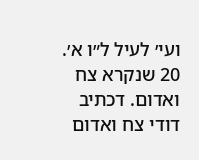ועי׳ לעיל ל״ו א׳.
20 שנקרא צח ואדום. דכתיב דודי צח ואדום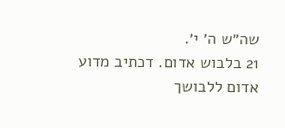שה״ש ה׳ י׳.
21 בלבוש אדום. דכתיב מדוע אדום ללבושך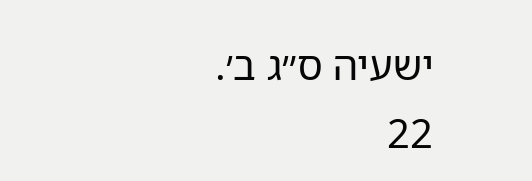ישעיה ס״ג ב׳.
22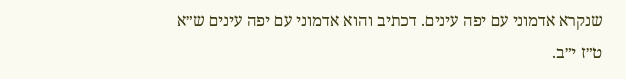שנקרא אדמוני עם יפה עינים. דכתיב והוא אדמוני עם יפה עינים ש״א ט״ז י״ב.